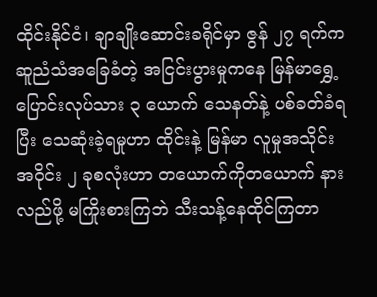ထိုင်းနိုင်ငံ၊ ချာချိုးဆောင်းခရိုင်မှာ ဇွန် ၂၇ ရက်က ဆူညံသံအခြေခံတဲ့ အငြင်းပွားမှုကနေ မြန်မာရွှေ့ပြောင်းလုပ်သား ၃ ယောက် သေနတ်နဲ့ ပစ်ခတ်ခံရပြီး သေဆုံးခဲ့ရမှုဟာ ထိုင်းနဲ့ မြန်မာ လူမှုအသိုင်းအဝိုင်း ၂ ခုစလုံးဟာ တယောက်ကိုတယောက် နားလည်ဖို့ မကြိုးစားကြဘဲ သီးသန့်နေထိုင်ကြတာ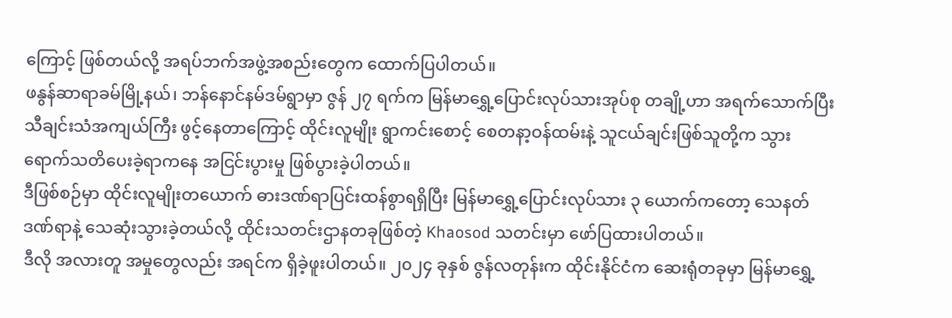ကြောင့် ဖြစ်တယ်လို့ အရပ်ဘက်အဖွဲ့အစည်းတွေက ထောက်ပြပါတယ်။
ဖနွန်ဆာရာခမ်မြို့နယ်၊ ဘန်နောင်နမ်ဒမ်ရွာမှာ ဇွန် ၂၇ ရက်က မြန်မာရွှေ့ပြောင်းလုပ်သားအုပ်စု တချို့ဟာ အရက်သောက်ပြီး သီချင်းသံအကျယ်ကြီး ဖွင့်နေတာကြောင့် ထိုင်းလူမျိုး ရွာကင်းစောင့် စေတနာ့ဝန်ထမ်းနဲ့ သူငယ်ချင်းဖြစ်သူတို့က သွားရောက်သတိပေးခဲ့ရာကနေ အငြင်းပွားမှု ဖြစ်ပွားခဲ့ပါတယ်။
ဒီဖြစ်စဉ်မှာ ထိုင်းလူမျိုးတယောက် ဓားဒဏ်ရာပြင်းထန်စွာရရှိပြီး မြန်မာရွှေ့ပြောင်းလုပ်သား ၃ ယောက်ကတော့ သေနတ်ဒဏ်ရာနဲ့ သေဆုံးသွားခဲ့တယ်လို့ ထိုင်းသတင်းဌာနတခုဖြစ်တဲ့ Khaosod သတင်းမှာ ဖော်ပြထားပါတယ်။
ဒီလို အလားတူ အမှုတွေလည်း အရင်က ရှိခဲ့ဖူးပါတယ်။ ၂၀၂၄ ခုနှစ် ဇွန်လတုန်းက ထိုင်းနိုင်ငံက ဆေးရုံတခုမှာ မြန်မာရွှေ့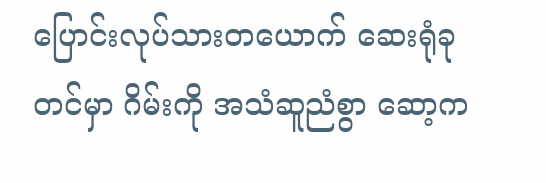ပြောင်းလုပ်သားတယောက် ဆေးရုံခုတင်မှာ ဂိမ်းကို အသံဆူညံစွာ ဆော့က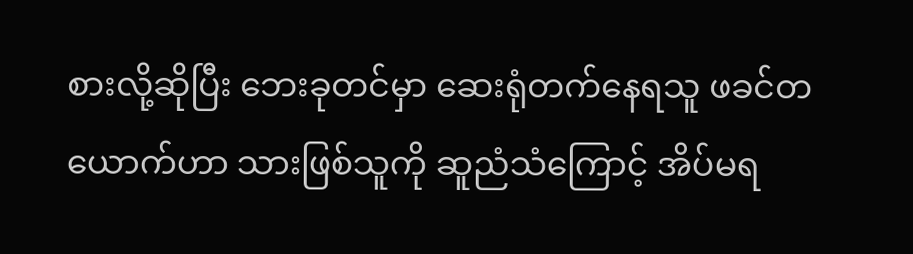စားလို့ဆိုပြီး ဘေးခုတင်မှာ ဆေးရုံတက်နေရသူ ဖခင်တယောက်ဟာ သားဖြစ်သူကို ဆူညံသံကြောင့် အိပ်မရ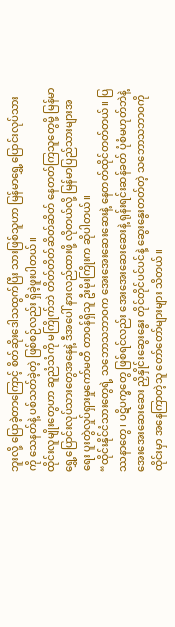ဘူးလို့ ပြောခဲ့တာကြောင့် စိတ်ဆိုးဒေါသထွက်ပြီး သားဖြစ်သူဟာ မြန်မာရွှေ့ပြောင်းလုပ်သားကို သေနတ်နဲ့ ပစ်သတ်ခဲ့တဲ့ ဖြစ်စဉ်လည်း ရှိခဲ့ဖူးပါတယ်။
ထိုင်းလူမျိုးတွေဟာ ဆူညံသံကို မကြိုက်ဘဲ တိတ်တိတ်ဆိတ်ဆိတ် နေတတ်ကြသူတွေမို့ မြန်မာရွှေ့ပြောင်းလုပ်သားတွေအနေနဲ့ ဒီအပေါ် နားလည်ထားဖို့ လိုတယ်လို့ မြန်မာပြည်သားများအရေး ပူးတွဲလှုပ်ရှားမှုကော်မတီ တာဝန်ရှိသူ ဦးမိုးကြိုးက ဆိုပါတယ်။
“ထိုင်းနိုင်ငံသားတွေရဲ့ သဘောသဘာဝက အေးအေးဆေးဆေးနဲ့ နေတတ်ထိုင်တတ်တယ်။ ပြဿနာတွေ၊ ပဋိပက္ခတွေ ဖြစ်ရင်လည်း အေးအေးဆေးဆေးနဲ့ ရုန်းရင်းဆန်ခတ် ပုံစံမဟုတ်ဘဲနဲ့ အေးအေးဆေးဆေး ညှိနှိုင်းဆွေးနွေး တိုင်တိုင်ပင်ပင်နဲ့ ဆွေးနွေးတတ်တဲ့ သဘောသဘာဝကို ထိုင်းမှာ အနေကြာတဲ့သူ တော်တော်များများ သိတယ်။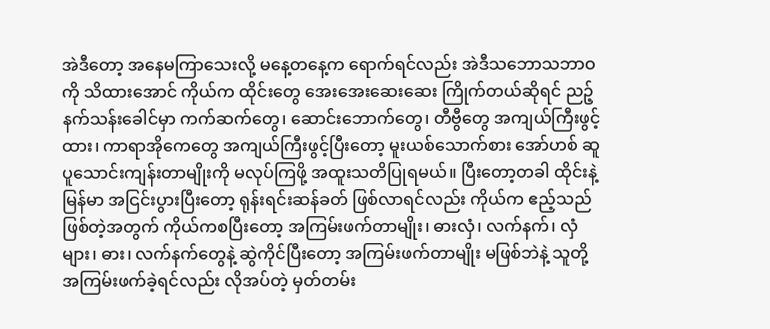အဲဒီတော့ အနေမကြာသေးလို့ မနေ့တနေ့က ရောက်ရင်လည်း အဲဒီသဘောသဘာဝကို သိထားအောင် ကိုယ်က ထိုင်းတွေ အေးအေးဆေးဆေး ကြိုက်တယ်ဆိုရင် ညဉ့်နက်သန်းခေါင်မှာ ကက်ဆက်တွေ၊ ဆောင်းဘောက်တွေ၊ တီဗွီတွေ အကျယ်ကြီးဖွင့်ထား၊ ကာရာအိုကေတွေ အကျယ်ကြီးဖွင့်ပြီးတော့ မူးယစ်သောက်စား အော်ဟစ် ဆူပူသောင်းကျန်းတာမျိုးကို မလုပ်ကြဖို့ အထူးသတိပြုရမယ်။ ပြီးတော့တခါ ထိုင်းနဲ့ မြန်မာ အငြင်းပွားပြီးတော့ ရုန်းရင်းဆန်ခတ် ဖြစ်လာရင်လည်း ကိုယ်က ဧည့်သည်ဖြစ်တဲ့အတွက် ကိုယ်ကစပြီးတော့ အကြမ်းဖက်တာမျိုး၊ ဓားလှံ၊ လက်နက်၊ လှံများ၊ ဓား၊ လက်နက်တွေနဲ့ ဆွဲကိုင်ပြီးတော့ အကြမ်းဖက်တာမျိုး မဖြစ်ဘဲနဲ့ သူတို့ အကြမ်းဖက်ခဲ့ရင်လည်း လိုအပ်တဲ့ မှတ်တမ်း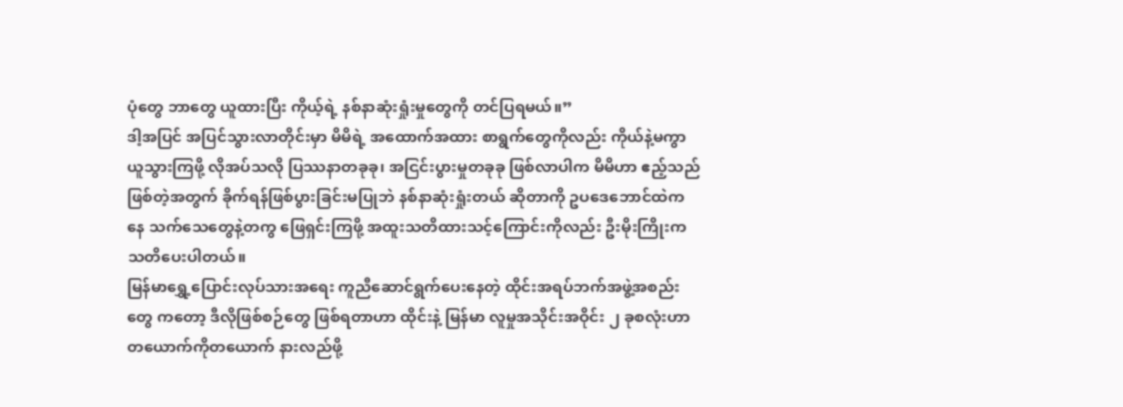ပုံတွေ ဘာတွေ ယူထားပြီး ကိုယ့်ရဲ့ နစ်နာဆုံးရှုံးမှုတွေကို တင်ပြရမယ်။”
ဒါ့အပြင် အပြင်သွားလာတိုင်းမှာ မိမိရဲ့ အထောက်အထား စာရွက်တွေကိုလည်း ကိုယ်နဲ့မကွာ ယူသွားကြဖို့ လိုအပ်သလို ပြဿနာတခုခု၊ အငြင်းပွားမှုတခုခု ဖြစ်လာပါက မိမိဟာ ဧည့်သည်ဖြစ်တဲ့အတွက် ခိုက်ရန်ဖြစ်ပွားခြင်းမပြုဘဲ နစ်နာဆုံးရှုံးတယ် ဆိုတာကို ဥပဒေဘောင်ထဲကနေ သက်သေတွေနဲ့တကွ ဖြေရှင်းကြဖို့ အထူးသတိထားသင့်ကြောင်းကိုလည်း ဦးမိုးကြိုးက သတိပေးပါတယ်။
မြန်မာရွှေ့ပြောင်းလုပ်သားအရေး ကူညီဆောင်ရွက်ပေးနေတဲ့ ထိုင်းအရပ်ဘက်အဖွဲ့အစည်းတွေ ကတော့ ဒီလိုဖြစ်စဉ်တွေ ဖြစ်ရတာဟာ ထိုင်းနဲ့ မြန်မာ လူမှုအသိုင်းအဝိုင်း ၂ ခုစလုံးဟာ တယောက်ကိုတယောက် နားလည်ဖို့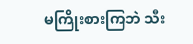မကြိုးစားကြဘဲ သီး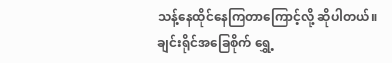သန့်နေထိုင်နေကြတာကြောင့်လို့ ဆိုပါတယ်။
ချင်းရိုင်အခြေစိုက် ရွှေ့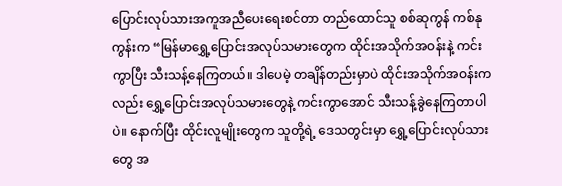ပြောင်းလုပ်သားအကူအညီပေးရေးစင်တာ တည်ထောင်သူ စစ်ဆုကွန် ကစ်နုကွန်းက “မြန်မာရွှေ့ပြောင်းအလုပ်သမားတွေက ထိုင်းအသိုက်အဝန်းနဲ့ ကင်းကွာပြီး သီးသန့်နေကြတယ်။ ဒါပေမဲ့ တချိန်တည်းမှာပဲ ထိုင်းအသိုက်အဝန်းကလည်း ရွှေ့ပြောင်းအလုပ်သမားတွေနဲ့ ကင်းကွာအောင် သီးသန့်ခွဲနေကြတာပါပဲ။ နောက်ပြီး ထိုင်းလူမျိုးတွေက သူတို့ရဲ့ ဒေသတွင်းမှာ ရွှေ့ပြောင်းလုပ်သားတွေ အ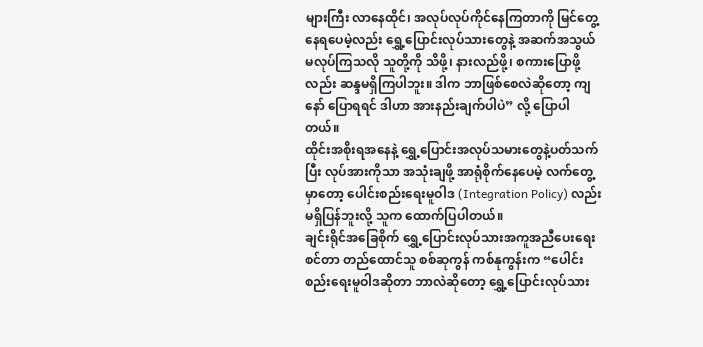များကြီး လာနေထိုင်၊ အလုပ်လုပ်ကိုင်နေကြတာကို မြင်တွေ့နေရပေမဲ့လည်း ရွှေ့ပြောင်းလုပ်သားတွေနဲ့ အဆက်အသွယ် မလုပ်ကြသလို သူတို့ကို သိဖို့၊ နားလည်ဖို့၊ စကားပြောဖို့လည်း ဆန္ဒမရှိကြပါဘူး။ ဒါက ဘာဖြစ်စေလဲဆိုတော့ ကျနော် ပြောရရင် ဒါဟာ အားနည်းချက်ပါပဲ” လို့ ပြောပါတယ်။
ထိုင်းအစိုးရအနေနဲ့ ရွှေ့ပြောင်းအလုပ်သမားတွေနဲ့ပတ်သက်ပြီး လုပ်အားကိုသာ အသုံးချဖို့ အာရုံစိုက်နေပေမဲ့ လက်တွေ့မှာတော့ ပေါင်းစည်းရေးမူဝါဒ (Integration Policy) လည်း မရှိပြန်ဘူးလို့ သူက ထောက်ပြပါတယ်။
ချင်းရိုင်အခြေစိုက် ရွှေ့ပြောင်းလုပ်သားအကူအညီပေးရေးစင်တာ တည်ထောင်သူ စစ်ဆုကွန် ကစ်နုကွန်းက “ပေါင်းစည်းရေးမူဝါဒဆိုတာ ဘာလဲဆိုတော့ ရွှေ့ပြောင်းလုပ်သား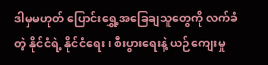ဒါမှမဟုတ် ပြောင်းရွှေ့အခြေချသူတွေကို လက်ခံတဲ့ နိုင်ငံရဲ့ နိုင်ငံရေး၊ စီးပွားရေးနဲ့ ယဉ်ကျေးမှု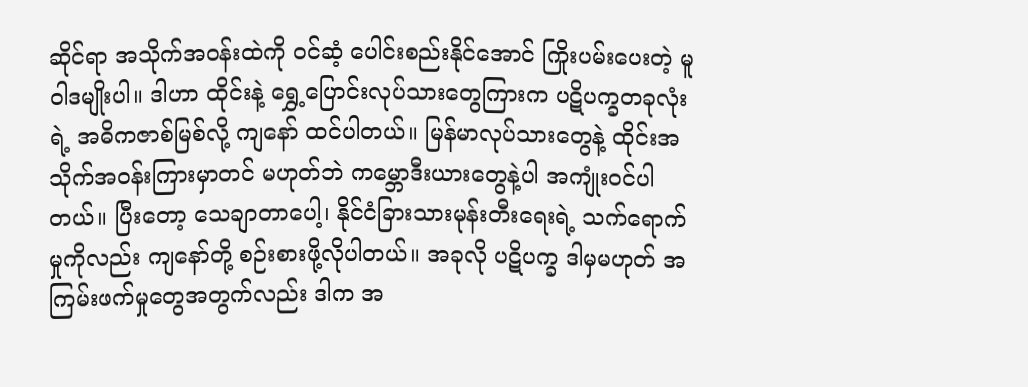ဆိုင်ရာ အသိုက်အဝန်းထဲကို ဝင်ဆံ့ ပေါင်းစည်းနိုင်အောင် ကြိုးပမ်းပေးတဲ့ မူဝါဒမျိုးပါ။ ဒါဟာ ထိုင်းနဲ့ ရွှေ့ပြောင်းလုပ်သားတွေကြားက ပဋိပက္ခတခုလုံးရဲ့ အဓိကဇာစ်မြစ်လို့ ကျနော် ထင်ပါတယ်။ မြန်မာလုပ်သားတွေနဲ့ ထိုင်းအသိုက်အဝန်းကြားမှာတင် မဟုတ်ဘဲ ကမ္ဘောဒီးယားတွေနဲ့ပါ အကျုံးဝင်ပါတယ်။ ပြီးတော့ သေချာတာပေါ့၊ နိုင်ငံခြားသားမုန်းတီးရေးရဲ့ သက်ရောက်မှုကိုလည်း ကျနော်တို့ စဉ်းစားဖို့လိုပါတယ်။ အခုလို ပဋိပက္ခ ဒါမှမဟုတ် အကြမ်းဖက်မှုတွေအတွက်လည်း ဒါက အ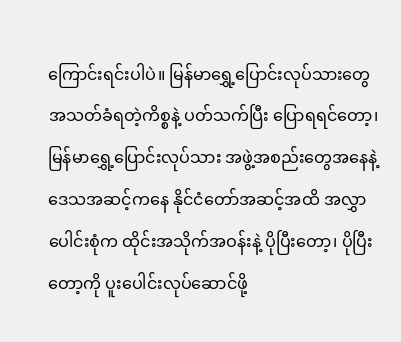ကြောင်းရင်းပါပဲ။ မြန်မာရွှေ့ပြောင်းလုပ်သားတွေ အသတ်ခံရတဲ့ကိစ္စနဲ့ ပတ်သက်ပြီး ပြောရရင်တော့၊ မြန်မာရွှေ့ပြောင်းလုပ်သား အဖွဲ့အစည်းတွေအနေနဲ့ ဒေသအဆင့်ကနေ နိုင်ငံတော်အဆင့်အထိ အလွှာပေါင်းစုံက ထိုင်းအသိုက်အဝန်းနဲ့ ပိုပြီးတော့၊ ပိုပြီးတော့ကို ပူးပေါင်းလုပ်ဆောင်ဖို့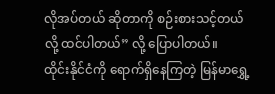လိုအပ်တယ် ဆိုတာကို စဉ်းစားသင့်တယ်လို့ ထင်ပါတယ်” လို့ ပြောပါတယ်။
ထိုင်းနိုင်ငံကို ရောက်ရှိနေကြတဲ့ မြန်မာရွှေ့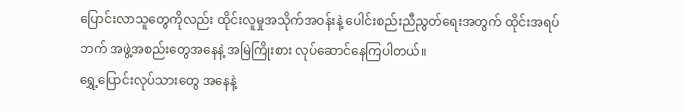ပြောင်းလာသူတွေကိုလည်း ထိုင်းလူမှုအသိုက်အဝန်းနဲ့ ပေါင်းစည်းညီညွတ်ရေးအတွက် ထိုင်းအရပ်ဘက် အဖွဲ့အစည်းတွေအနေနဲ့ အမြဲကြိုးစား လုပ်ဆောင်နေကြပါတယ်။
ရွှေ့ပြောင်းလုပ်သားတွေ အနေနဲ့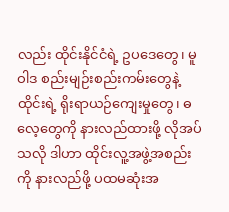လည်း ထိုင်းနိုင်ငံရဲ့ ဥပဒေတွေ၊ မူဝါဒ စည်းမျဉ်းစည်းကမ်းတွေနဲ့ ထိုင်းရဲ့ ရိုးရာယဉ်ကျေးမှုတွေ၊ ဓလေ့တွေကို နားလည်ထားဖို့ လိုအပ်သလို ဒါဟာ ထိုင်းလူ့အဖွဲ့အစည်းကို နားလည်ဖို့ ပထမဆုံးအ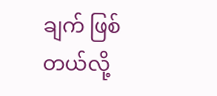ချက် ဖြစ်တယ်လို့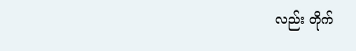လည်း တိုက်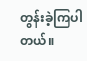တွန်းခဲ့ကြပါတယ်။